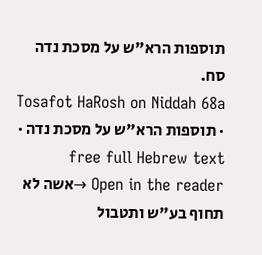תוספות הרא"ש על מסכת נדה סח.
Tosafot HaRosh on Niddah 68a · תוספות הרא"ש על מסכת נדה · free full Hebrew text
Open in the reader →אשה לא תחוף בע"ש ותטבול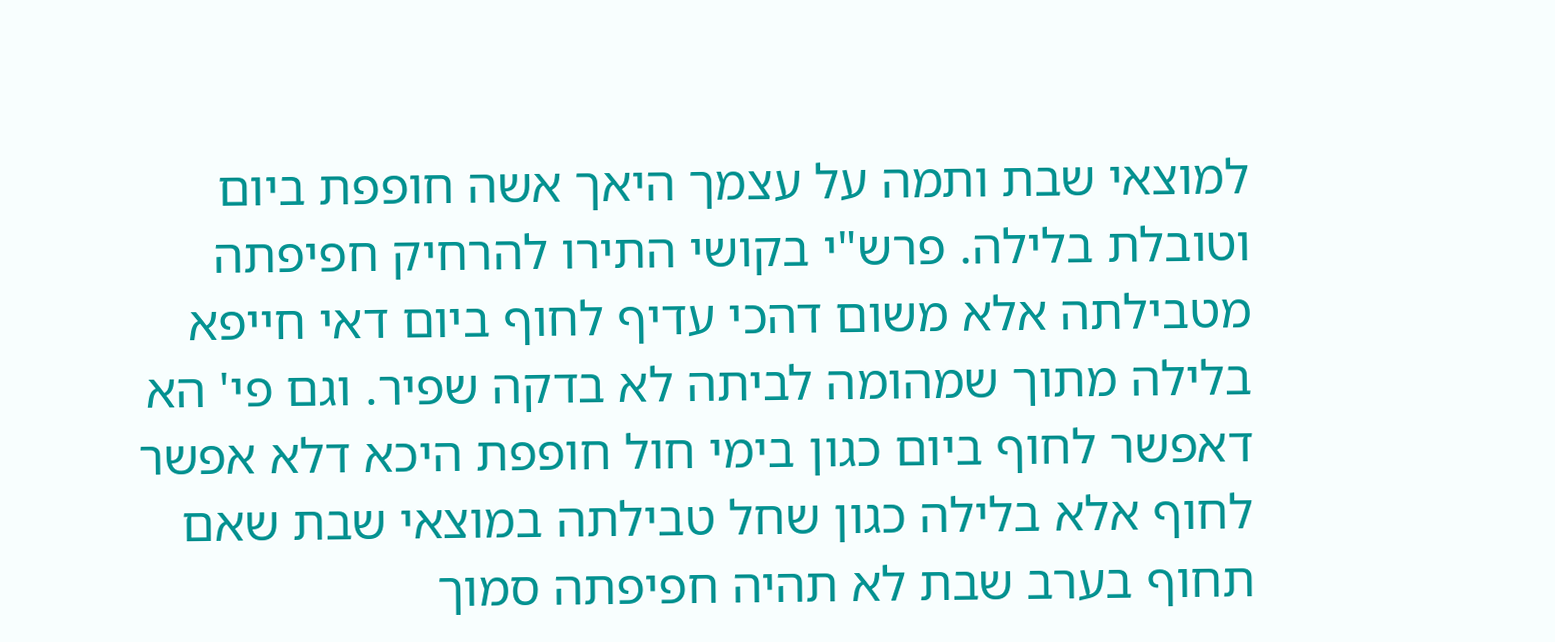למוצאי שבת ותמה על עצמך היאך אשה חופפת ביום וטובלת בלילה. פרש"י בקושי התירו להרחיק חפיפתה מטבילתה אלא משום דהכי עדיף לחוף ביום דאי חייפא בלילה מתוך שמהומה לביתה לא בדקה שפיר. וגם פי' הא דאפשר לחוף ביום כגון בימי חול חופפת היכא דלא אפשר לחוף אלא בלילה כגון שחל טבילתה במוצאי שבת שאם תחוף בערב שבת לא תהיה חפיפתה סמוך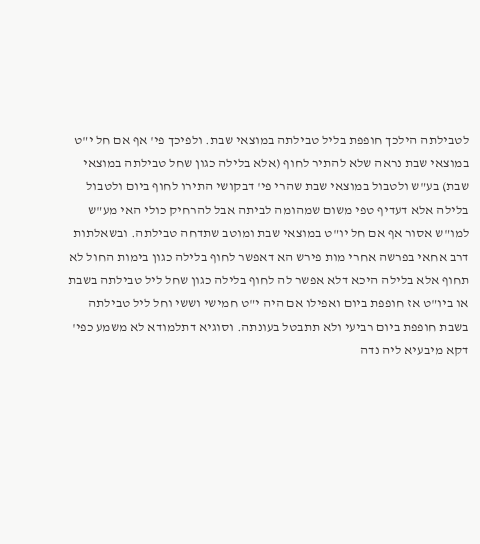לטבילתה הילכך חופפת בליל טבילתה במוצאי שבת. ולפיכך פי' אף אם חל י"ט במוצאי שבת נראה שלא להתיר לחוף (אלא בלילה כגון שחל טבילתה במוצאי שבת) בע"ש ולטבול במוצאי שבת שהרי פי' דבקושי התירו לחוף ביום ולטבול בלילה אלא דעדיף טפי משום שמהומה לביתה אבל להרחיק כולי האי מע"ש למו"ש אסור אף אם חל יו"ט במוצאי שבת ומוטב שתדחה טבילתה. ובשאלתות דרב אחאי בפרשה אחרי מות פירש הא דאפשר לחוף בלילה כגון בימות החול לא תחוף אלא בלילה היכא דלא אפשר לה לחוף בלילה כגון שחל ליל טבילתה בשבת או ביו"ט אז חופפת ביום ואפילו אם היה י"ט חמישי וששי וחל ליל טבילתה בשבת חופפת ביום רביעי ולא תתבטל בעונתה. וסוגיא דתלמודא לא משמע כפי' דקא מיבעיא ליה נדה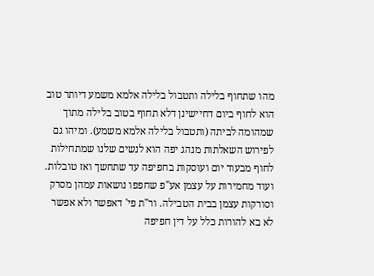מהו שתחוף בלילה ותטבול בלילה אלמא משמע דיותר טוב הוא לחוף ביום דחיישינן דלא תחוף בטוב בלילה מתוך שמהומה לביתה (ותטבול בלילה אלמא משמע). ומיהו גם לפירוש השאלתות מנהג יפה הוא לנשים שלנו שמתחילות לחוף מבעוד יום ועוסקות בחפיפה עד שתחשך ואז טובלות. ועוד מחמירות על עצמן אע"פ שחפפו נושאות עמהן מסרק וסורקות עצמן בבית הטבילה. ור"ת פי' דאפשר ולא אפשר לא בא להורות כלל על דין חפיפה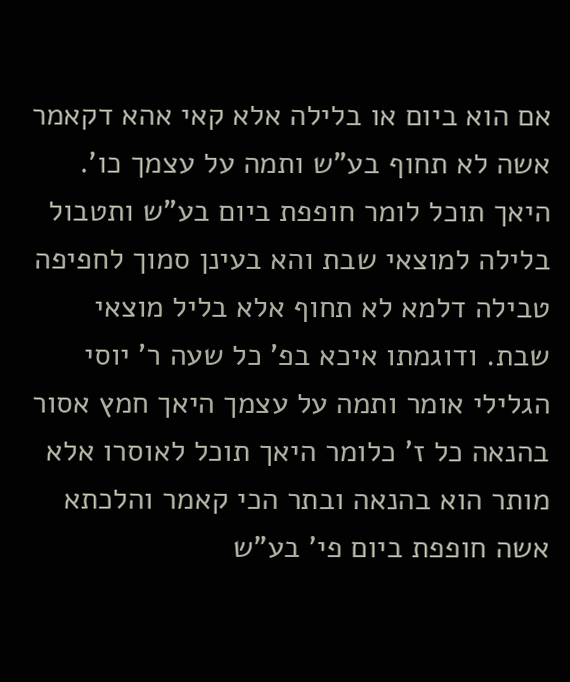אם הוא ביום או בלילה אלא קאי אהא דקאמר אשה לא תחוף בע"ש ותמה על עצמך כו'. היאך תוכל לומר חופפת ביום בע"ש ותטבול בלילה למוצאי שבת והא בעינן סמוך לחפיפה טבילה דלמא לא תחוף אלא בליל מוצאי שבת. ודוגמתו איכא בפ' כל שעה ר' יוסי הגלילי אומר ותמה על עצמך היאך חמץ אסור בהנאה כל ז' כלומר היאך תוכל לאוסרו אלא מותר הוא בהנאה ובתר הכי קאמר והלכתא אשה חופפת ביום פי' בע"ש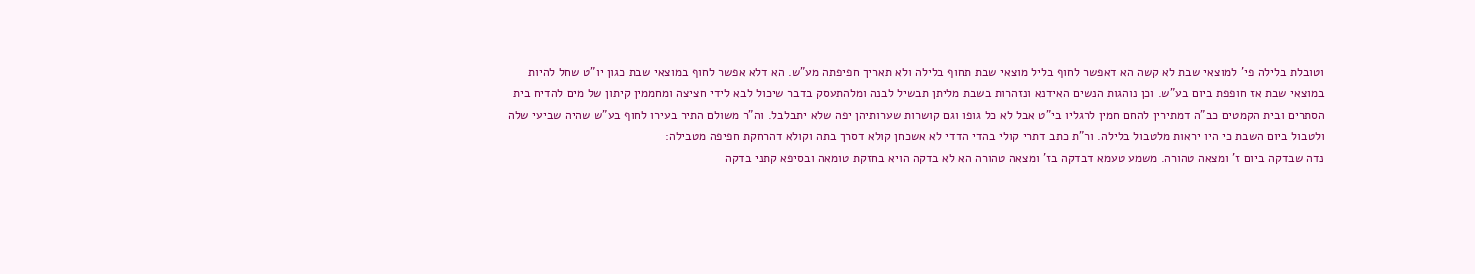וטובלת בלילה פי' למוצאי שבת לא קשה הא דאפשר לחוף בליל מוצאי שבת תחוף בלילה ולא תאריך חפיפתה מע"ש. הא דלא אפשר לחוף במוצאי שבת כגון יו"ט שחל להיות במוצאי שבת אז חופפת ביום בע"ש. וכן נוהגות הנשים האידנא ונזהרות בשבת מליתן תבשיל לבנה ומלהתעסק בדבר שיכול לבא לידי חציצה ומחממין קיתון של מים להדיח בית הסתרים ובית הקמטים כב"ה דמתירין להחם חמין לרגליו בי"ט אבל לא כל גופו וגם קושרות שערותיהן יפה שלא יתבלבל. וה"ר משולם התיר בעירו לחוף בע"ש שהיה שביעי שלה ולטבול ביום השבת כי היו יראות מלטבול בלילה. ור"ת כתב דתרי קולי בהדי הדדי לא אשכחן קולא דסרך בתה וקולא דהרחקת חפיפה מטבילה:
נדה שבדקה ביום ז' ומצאה טהורה. משמע טעמא דבדקה בז' ומצאה טהורה הא לא בדקה הויא בחזקת טומאה ובסיפא קתני בדקה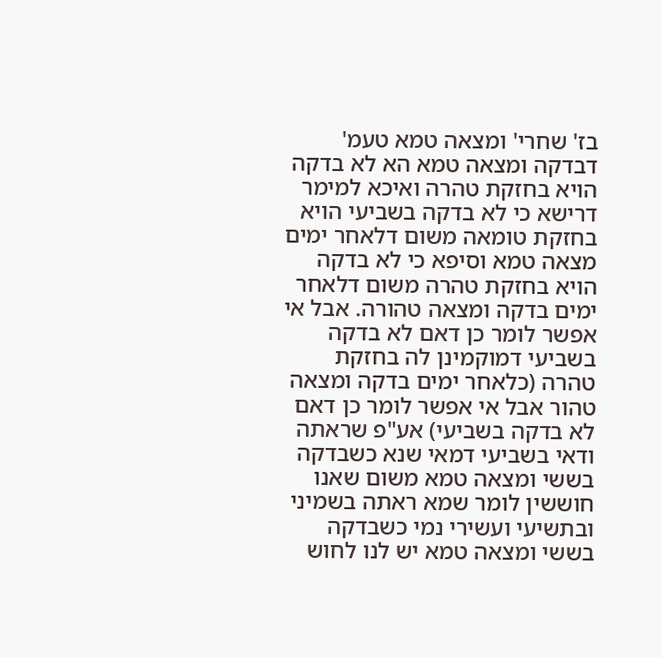בז' שחרי' ומצאה טמא טעמ' דבדקה ומצאה טמא הא לא בדקה הויא בחזקת טהרה ואיכא למימר דרישא כי לא בדקה בשביעי הויא בחזקת טומאה משום דלאחר ימים מצאה טמא וסיפא כי לא בדקה הויא בחזקת טהרה משום דלאחר ימים בדקה ומצאה טהורה. אבל אי אפשר לומר כן דאם לא בדקה בשביעי דמוקמינן לה בחזקת טהרה (כלאחר ימים בדקה ומצאה טהור אבל אי אפשר לומר כן דאם לא בדקה בשביעי) אע"פ שראתה ודאי בשביעי דמאי שנא כשבדקה בששי ומצאה טמא משום שאנו חוששין לומר שמא ראתה בשמיני ובתשיעי ועשירי נמי כשבדקה בששי ומצאה טמא יש לנו לחוש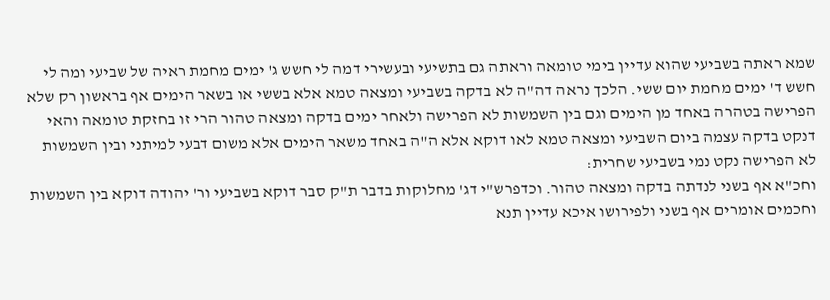שמא ראתה בשביעי שהוא עדיין בימי טומאה וראתה גם בתשיעי ובעשירי דמה לי חשש ג' ימים מחמת ראיה של שביעי ומה לי חשש ד' ימים מחמת יום ששי. הלכך נראה דה"ה לא בדקה בשביעי ומצאה טמא אלא בששי או בשאר הימים אף בראשון רק שלא הפרישה בטהרה באחד מן הימים וגם בין השמשות לא הפרישה ולאחר ימים בדקה ומצאה טהור הרי זו בחזקת טומאה והאי דנקט בדקה עצמה ביום השביעי ומצאה טמא לאו דוקא אלא ה"ה באחד משאר הימים אלא משום דבעי למיתני ובין השמשות לא הפרישה נקט נמי בשביעי שחרית:
וחכ"א אף בשני לנדתה בדקה ומצאה טהור. וכדפרש"י דג' מחלוקות בדבר ת"ק סבר דוקא בשביעי ור' יהודה דוקא בין השמשות וחכמים אומרים אף בשני ולפירושו איכא עדיין תנא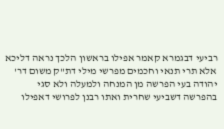רביעי דבגמרא קאמר אפילו בראשון הלכך נראה דליכא אלא תרי תנאי וחכמים מפרשי מילי דת"ק משום דר' יהודה בעי הפרשה מן המנחה ולמעלה ולא סגי בהפרשה דשביעי שחרית ואתו רבנן לפרושי דאפילו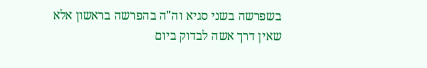בשפרשה בשני סגיא וה"ה בהפרשה בראשון אלא שאין דרך אשה לבדוק ביום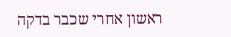ראשון אחרי שכבר בדקה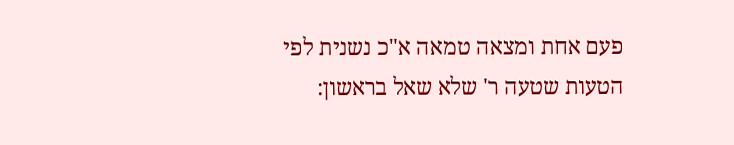פעם אחת ומצאה טמאה א"כ נשנית לפי הטעות שטעה ר' שלא שאל בראשון: